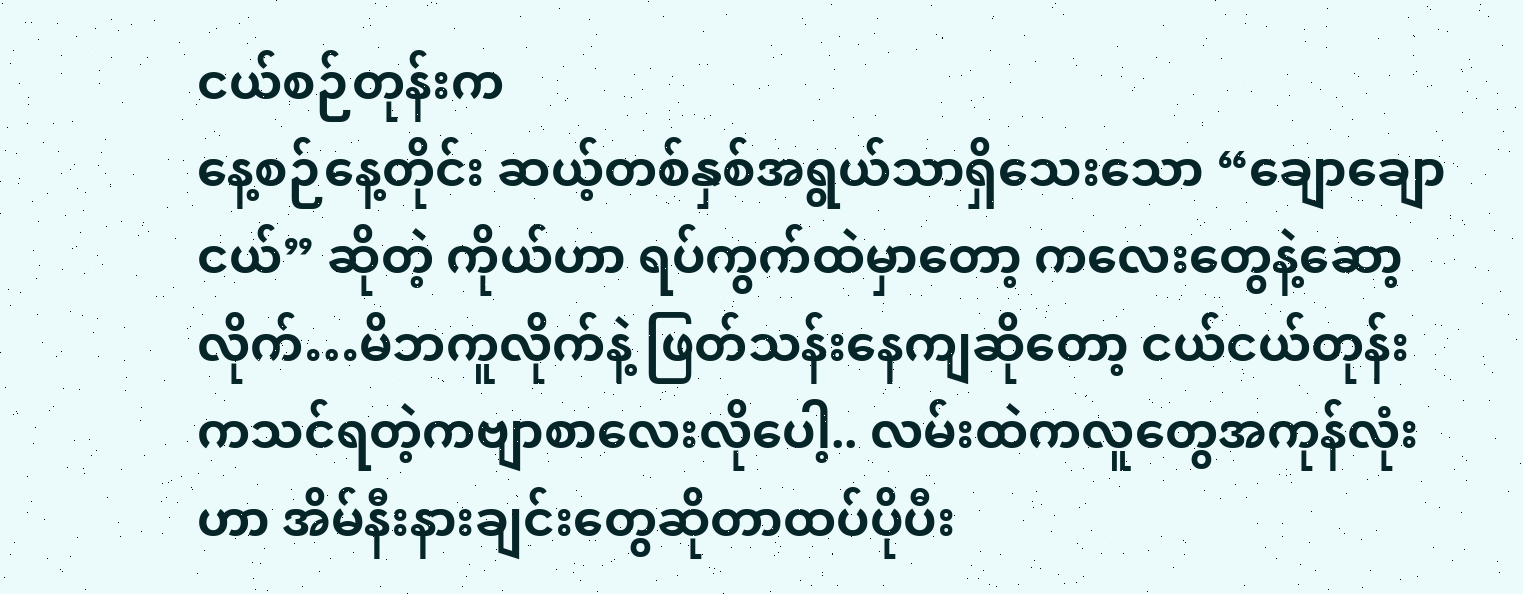ငယ်စဉ်တုန်းက
နေ့စဉ်နေ့တိုင်း ဆယ့်တစ်နှစ်အရွယ်သာရှိသေးသော “ချောချောငယ်” ဆိုတဲ့ ကိုယ်ဟာ ရပ်ကွက်ထဲမှာတော့ ကလေးတွေနဲ့ဆော့လိုက်…မိဘကူလိုက်နဲ့ ဖြတ်သန်းနေကျဆိုတော့ ငယ်ငယ်တုန်းကသင်ရတဲ့ကဗျာစာလေးလိုပေါ့.. လမ်းထဲကလူတွေအကုန်လုံးဟာ အိမ်နီးနားချင်းတွေဆိုတာထပ်ပိုပီး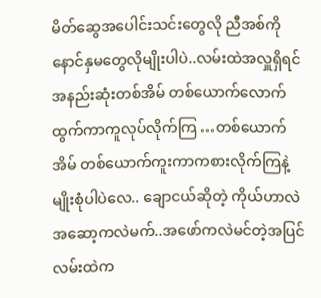မိတ်ဆွေအပေါင်းသင်းတွေလို ညီအစ်ကိုနောင်နှမတွေလိုမျိုးပါပဲ..လမ်းထဲအလှူရှိရင် အနည်းဆုံးတစ်အိမ် တစ်ယောက်လောက် ထွက်ကာကူလုပ်လိုက်ကြ …တစ်ယောက်အိမ် တစ်ယောက်ကူးကာကစားလိုက်ကြနဲ့မျိုးစုံပါပဲလေ.. ချောငယ်ဆိုတဲ့ ကိုယ်ဟာလဲ အဆော့ကလဲမက်..အဖော်ကလဲမင်တဲ့အပြင် လမ်းထဲက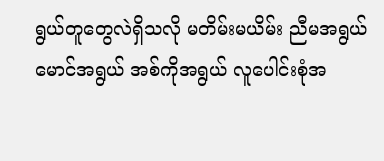ရွယ်တူတွေလဲရှိသလို မတိမ်းမယိမ်း ညီမအရွယ်မောင်အရွယ် အစ်ကိုအရွယ် လူပေါင်းစုံအ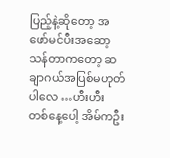ပြည့်နဲ့ဆိုတော့ အဖော်မင်ပီးအဆော့သန်တာကတော့ ဆချာဂယ်အပြစ်မဟုတ်ပါလေ …ဟီးဟီး တစ်နေ့ပေါ့ အိမ်ကဦး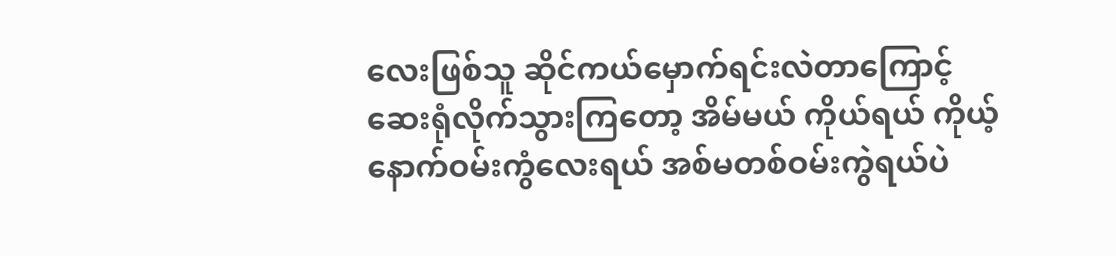လေးဖြစ်သူ ဆိုင်ကယ်မှောက်ရင်းလဲတာကြောင့် ဆေးရုံလိုက်သွားကြတော့ အိမ်မယ် ကိုယ်ရယ် ကိုယ့်နောက်ဝမ်းကွံလေးရယ် အစ်မတစ်ဝမ်းကွဲရယ်ပဲ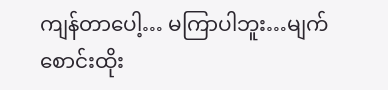ကျန်တာပေါ့… မကြာပါဘူး…မျက်စောင်းထိုး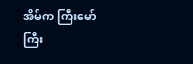အိမ်က ကြီးမော်ကြီး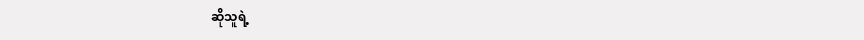ဆိုသူရဲ့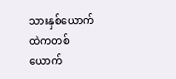သားနှစ်ယောက်ထဲကတစ်ယောက်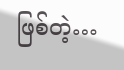ဖြစ်တဲ့…